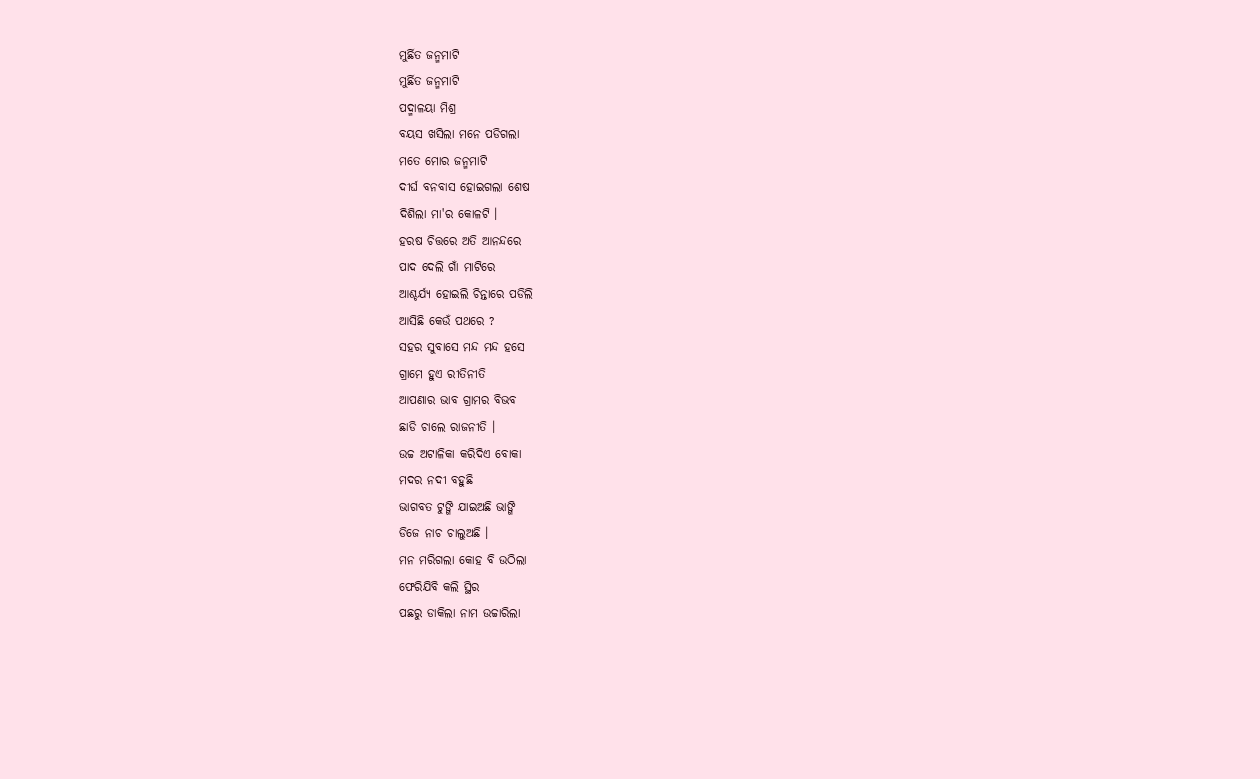ମୁର୍ଛିତ ଜନ୍ମମାଟି
ମୁର୍ଛିତ ଜନ୍ମମାଟି
ପଦ୍ମାଳୟା ମିଶ୍ର
ବୟସ ଖସିଲା ମନେ ପଡିଗଲା
ମତେ ମୋର ଜନ୍ମମାଟି
ଦୀର୍ଘ ବନବାସ ହୋଇଗଲା ଶେଷ
ଦିଶିଲା ମା'ର କୋଳଟି ।
ହରଷ ଚିତ୍ତରେ ଅତି ଆନନ୍ଦରେ
ପାଦ ଦେଲି ଗାଁ ମାଟିରେ
ଆଶ୍ଚର୍ଯ୍ୟ ହୋଇଲି ଚିନ୍ତାରେ ପଡିଲି
ଆସିଛି କେଉଁ ପଥରେ ?
ସହର ସୁବାସେ ମନ୍ଦ ମନ୍ଦ ହସେ
ଗ୍ରାମେ ହୁଏ ରୀତିନୀତି
ଆପଣାର ଭାବ ଗ୍ରାମର ବିଭବ
ଛାଡି ଚାଲେ ରାଜନୀତି ।
ଉଚ୍ଚ ଅଟାଳିକା କରିଦିଏ ବୋକା
ମଦର ନଦୀ ବହୁଛି
ଭାଗବତ ଟୁଙ୍ଗି ଯାଇଅଛି ଭାଙ୍ଗି
ଡିଜେ ନାଚ ଚାଲୁଅଛି ।
ମନ ମରିଗଲା କୋହ ବି ଉଠିଲା
ଫେରିଯିବି କଲି ସ୍ଥିର
ପଛରୁ ଡାକିଲା ନାମ ଉଚ୍ଚାରିଲା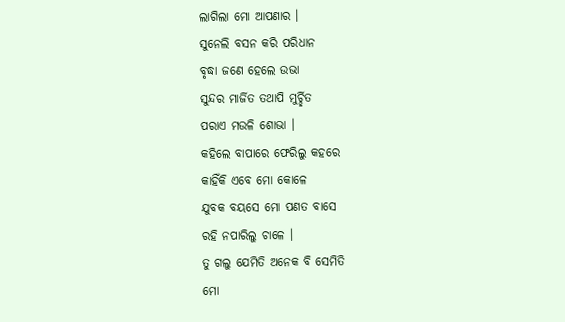ଲାଗିଲା ମୋ ଆପଣାର ।
ସୁନେଲି ବସନ କରି ପରିଧାନ
ବୃଦ୍ଧା ଜଣେ ହେଲେ ଉଭା
ସୁନ୍ଦର ମାର୍ଜିତ ତଥାପି ମୁର୍ଚ୍ଛିତ
ପରାଏ ମଉଳି ଶୋଭା ।
କହିଲେ ବାପାରେ ଫେରିଲୁ କହରେ
କାହିଁକି ଏବେ ମୋ କୋଳେ
ଯୁବକ ବୟସେ ମୋ ପଣତ ବାସେ
ରହି ନପାରିଲୁ ଚାଳେ ।
ତୁ ଗଲୁ ଯେମିତି ଅନେକ ବି ସେମିତି
ମୋ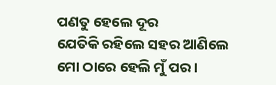ପଣତୁ ହେଲେ ଦୂର
ଯେତିକି ରହିଲେ ସହର ଆଣିଲେ
ମୋ ଠାରେ ହେଲି ମୁଁ ପର ।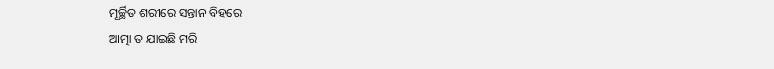ମୂର୍ଚ୍ଛିତ ଶରୀରେ ସନ୍ତାନ ବିହରେ
ଆତ୍ମା ତ ଯାଇଛି ମରି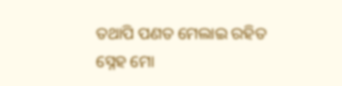ତଥାପି ପଣତ ମେଲାଇ ରହିତ
ସ୍ନେହ ମୋ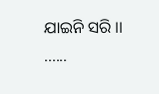ଯାଇନି ସରି ।।
......